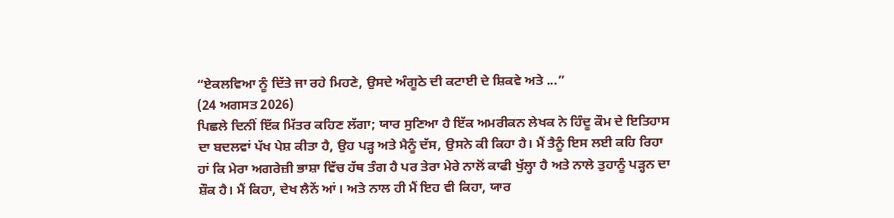“ਏਕਲਵਿਆ ਨੂੰ ਦਿੱਤੇ ਜਾ ਰਹੇ ਮਿਹਣੇ, ਉਸਦੇ ਅੰਗੂਠੇ ਦੀ ਕਟਾਈ ਦੇ ਸ਼ਿਕਵੇ ਅਤੇ ...”
(24 ਅਗਸਤ 2026)
ਪਿਛਲੇ ਦਿਨੀਂ ਇੱਕ ਮਿੱਤਰ ਕਹਿਣ ਲੱਗਾ; ਯਾਰ ਸੁਣਿਆ ਹੈ ਇੱਕ ਅਮਰੀਕਨ ਲੇਖਕ ਨੇ ਹਿੰਦੂ ਕੌਮ ਦੇ ਇਤਿਹਾਸ ਦਾ ਬਦਲਵਾਂ ਪੱਖ ਪੇਸ਼ ਕੀਤਾ ਹੈ, ਉਹ ਪੜ੍ਹ ਅਤੇ ਮੈਨੂੰ ਦੱਸ, ਉਸਨੇ ਕੀ ਕਿਹਾ ਹੈ। ਮੈਂ ਤੈਨੂੰ ਇਸ ਲਈ ਕਹਿ ਰਿਹਾ ਹਾਂ ਕਿ ਮੇਰਾ ਅਗਰੇਜ਼ੀ ਭਾਸ਼ਾ ਵਿੱਚ ਹੱਥ ਤੰਗ ਹੈ ਪਰ ਤੇਰਾ ਮੇਰੇ ਨਾਲੋਂ ਕਾਫੀ ਖੁੱਲ੍ਹਾ ਹੈ ਅਤੇ ਨਾਲੇ ਤੁਹਾਨੂੰ ਪੜ੍ਹਨ ਦਾ ਸ਼ੌਕ ਹੈ। ਮੈਂ ਕਿਹਾ, ਦੇਖ ਲੈਨੇਂ ਆਂ। ਅਤੇ ਨਾਲ ਹੀ ਮੈਂ ਇਹ ਵੀ ਕਿਹਾ, ਯਾਰ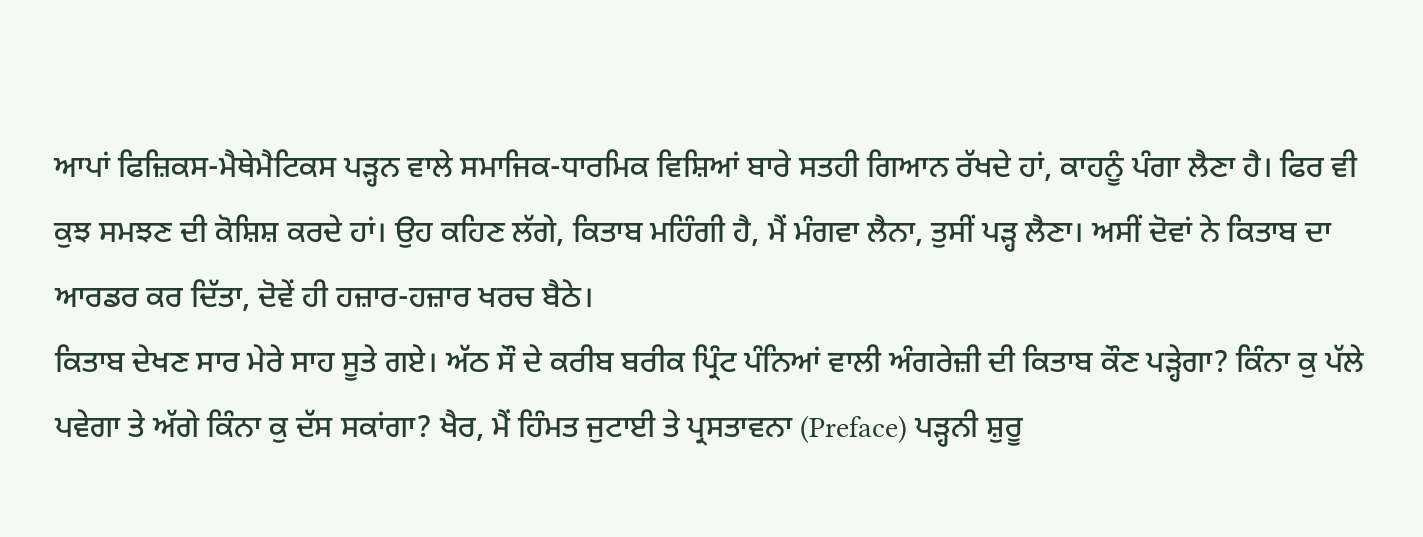ਆਪਾਂ ਫਿਜ਼ਿਕਸ-ਮੈਥੇਮੈਟਿਕਸ ਪੜ੍ਹਨ ਵਾਲੇ ਸਮਾਜਿਕ-ਧਾਰਮਿਕ ਵਿਸ਼ਿਆਂ ਬਾਰੇ ਸਤਹੀ ਗਿਆਨ ਰੱਖਦੇ ਹਾਂ, ਕਾਹਨੂੰ ਪੰਗਾ ਲੈਣਾ ਹੈ। ਫਿਰ ਵੀ ਕੁਝ ਸਮਝਣ ਦੀ ਕੋਸ਼ਿਸ਼ ਕਰਦੇ ਹਾਂ। ਉਹ ਕਹਿਣ ਲੱਗੇ, ਕਿਤਾਬ ਮਹਿੰਗੀ ਹੈ, ਮੈਂ ਮੰਗਵਾ ਲੈਨਾ, ਤੁਸੀਂ ਪੜ੍ਹ ਲੈਣਾ। ਅਸੀਂ ਦੋਵਾਂ ਨੇ ਕਿਤਾਬ ਦਾ ਆਰਡਰ ਕਰ ਦਿੱਤਾ, ਦੋਵੇਂ ਹੀ ਹਜ਼ਾਰ-ਹਜ਼ਾਰ ਖਰਚ ਬੈਠੇ।
ਕਿਤਾਬ ਦੇਖਣ ਸਾਰ ਮੇਰੇ ਸਾਹ ਸੂਤੇ ਗਏ। ਅੱਠ ਸੌ ਦੇ ਕਰੀਬ ਬਰੀਕ ਪ੍ਰਿੰਟ ਪੰਨਿਆਂ ਵਾਲੀ ਅੰਗਰੇਜ਼ੀ ਦੀ ਕਿਤਾਬ ਕੌਣ ਪੜ੍ਹੇਗਾ? ਕਿੰਨਾ ਕੁ ਪੱਲੇ ਪਵੇਗਾ ਤੇ ਅੱਗੇ ਕਿੰਨਾ ਕੁ ਦੱਸ ਸਕਾਂਗਾ? ਖੈਰ, ਮੈਂ ਹਿੰਮਤ ਜੁਟਾਈ ਤੇ ਪ੍ਰਸਤਾਵਨਾ (Preface) ਪੜ੍ਹਨੀ ਸ਼ੁਰੂ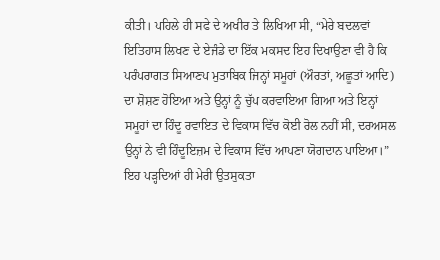ਕੀਤੀ। ਪਹਿਲੇ ਹੀ ਸਫੇ ਦੇ ਅਖੀਰ ਤੇ ਲਿਖਿਆ ਸੀ, “ਮੇਰੇ ਬਦਲਵਾਂ ਇਤਿਹਾਸ ਲਿਖਣ ਦੇ ਏਜੰਡੇ ਦਾ ਇੱਕ ਮਕਸਦ ਇਹ ਦਿਖਾਉਣਾ ਵੀ ਹੈ ਕਿ ਪਰੰਪਰਾਗਤ ਸਿਆਣਪ ਮੁਤਾਬਿਕ ਜਿਨ੍ਹਾਂ ਸਮੂਹਾਂ (ਔਰਤਾਂ, ਅਛੂਤਾਂ ਆਦਿ) ਦਾ ਸ਼ੋਸ਼ਣ ਹੋਇਆ ਅਤੇ ਉਨ੍ਹਾਂ ਨੂੰ ਚੁੱਪ ਕਰਵਾਇਆ ਗਿਆ ਅਤੇ ਇਨ੍ਹਾਂ ਸਮੂਹਾਂ ਦਾ ਹਿੰਦੂ ਰਵਾਇਤ ਦੇ ਵਿਕਾਸ ਵਿੱਚ ਕੋਈ ਰੋਲ ਨਹੀਂ ਸੀ, ਦਰਅਸਲ ਉਨ੍ਹਾਂ ਨੇ ਵੀ ਹਿੰਦੂਇਜ਼ਮ ਦੇ ਵਿਕਾਸ ਵਿੱਚ ਆਪਣਾ ਯੋਗਦਾਨ ਪਾਇਆ।” ਇਹ ਪੜ੍ਹਦਿਆਂ ਹੀ ਮੇਰੀ ਉਤਸੁਕਤਾ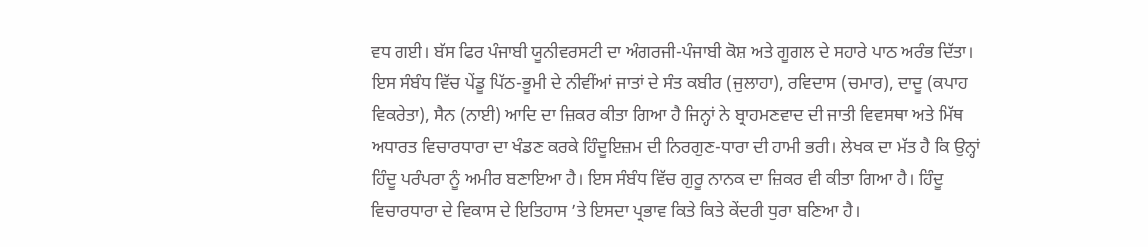ਵਧ ਗਈ। ਬੱਸ ਫਿਰ ਪੰਜਾਬੀ ਯੂਨੀਵਰਸਟੀ ਦਾ ਅੰਗਰਜੀ-ਪੰਜਾਬੀ ਕੋਸ਼ ਅਤੇ ਗੂਗਲ ਦੇ ਸਹਾਰੇ ਪਾਠ ਅਰੰਭ ਦਿੱਤਾ। ਇਸ ਸੰਬੰਧ ਵਿੱਚ ਪੇਂਡੂ ਪਿੱਠ-ਭੂਮੀ ਦੇ ਨੀਵੀਂਆਂ ਜਾਤਾਂ ਦੇ ਸੰਤ ਕਬੀਰ (ਜੁਲਾਹਾ), ਰਵਿਦਾਸ (ਚਮਾਰ), ਦਾਦੂ (ਕਪਾਹ ਵਿਕਰੇਤਾ), ਸੈਨ (ਨਾਈ) ਆਦਿ ਦਾ ਜ਼ਿਕਰ ਕੀਤਾ ਗਿਆ ਹੈ ਜਿਨ੍ਹਾਂ ਨੇ ਬ੍ਰਾਹਮਣਵਾਦ ਦੀ ਜਾਤੀ ਵਿਵਸਥਾ ਅਤੇ ਮਿੱਥ ਅਧਾਰਤ ਵਿਚਾਰਧਾਰਾ ਦਾ ਖੰਡਣ ਕਰਕੇ ਹਿੰਦੂਇਜ਼ਮ ਦੀ ਨਿਰਗੁਣ-ਧਾਰਾ ਦੀ ਹਾਮੀ ਭਰੀ। ਲੇਖਕ ਦਾ ਮੱਤ ਹੈ ਕਿ ਉਨ੍ਹਾਂ ਹਿੰਦੂ ਪਰੰਪਰਾ ਨੂੰ ਅਮੀਰ ਬਣਾਇਆ ਹੈ। ਇਸ ਸੰਬੰਧ ਵਿੱਚ ਗੁਰੂ ਨਾਨਕ ਦਾ ਜ਼ਿਕਰ ਵੀ ਕੀਤਾ ਗਿਆ ਹੈ। ਹਿੰਦੂ ਵਿਚਾਰਧਾਰਾ ਦੇ ਵਿਕਾਸ ਦੇ ਇਤਿਹਾਸ ’ਤੇ ਇਸਦਾ ਪ੍ਰਭਾਵ ਕਿਤੇ ਕਿਤੇ ਕੇਂਦਰੀ ਧੁਰਾ ਬਣਿਆ ਹੈ।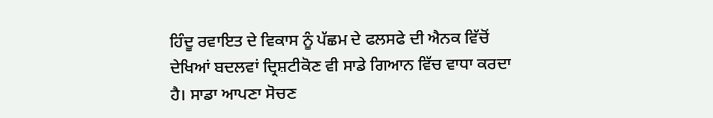ਹਿੰਦੂ ਰਵਾਇਤ ਦੇ ਵਿਕਾਸ ਨੂੰ ਪੱਛਮ ਦੇ ਫਲਸਫੇ ਦੀ ਐਨਕ ਵਿੱਚੋਂ ਦੇਖਿਆਂ ਬਦਲਵਾਂ ਦ੍ਰਿਸ਼ਟੀਕੋਣ ਵੀ ਸਾਡੇ ਗਿਆਨ ਵਿੱਚ ਵਾਧਾ ਕਰਦਾ ਹੈ। ਸਾਡਾ ਆਪਣਾ ਸੋਚਣ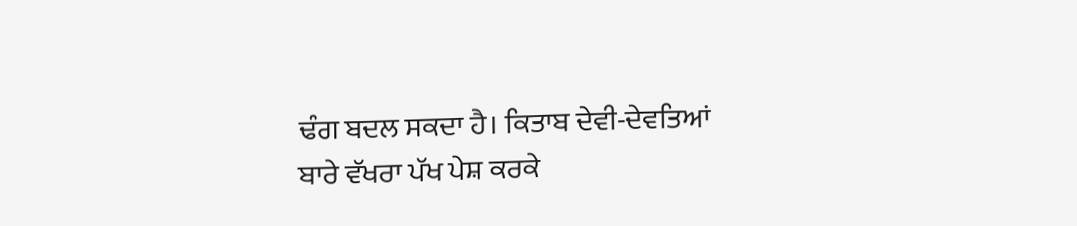ਢੰਗ ਬਦਲ ਸਕਦਾ ਹੈ। ਕਿਤਾਬ ਦੇਵੀ-ਦੇਵਤਿਆਂ ਬਾਰੇ ਵੱਖਰਾ ਪੱਖ ਪੇਸ਼ ਕਰਕੇ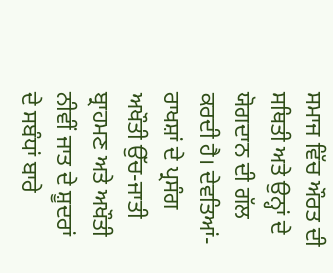ਸਮਾਜ ਵਿੱਚ ਔਰਤ ਦੀ ਸਥਿਤੀ ਅਤੇ ਉਨ੍ਹਾਂ ਦੇ ਯੋਗਦਾਨ ਦੀ ਗੱਲ ਕਰਦੀ ਹੈ। ਦੇਵਤਿਆਂ-ਰਾਖਸ਼ਾਂ ਦੇ ਪ੍ਰਸੰਗ ਅਖੌਤੀ ਉੱਚ-ਜਾਤੀ ਬ੍ਰਾਹਮਣ ਅਤੇ ਅਖੌਤੀ ਨੀਵੀਂ ਜਾਤ ਦੇ ਸ਼ੂਦਰਾਂ ਦੇ ਸਬੰਧਾਂ ਬਾਰੇ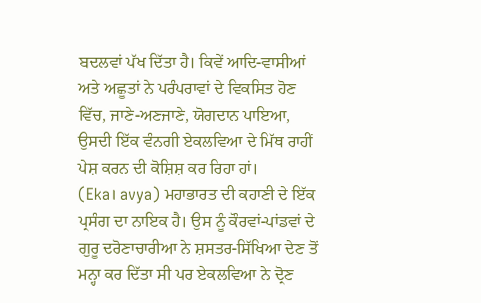ਬਦਲਵਾਂ ਪੱਖ ਦਿੱਤਾ ਹੈ। ਕਿਵੇਂ ਆਦਿ-ਵਾਸੀਆਂ ਅਤੇ ਅਛੂਤਾਂ ਨੇ ਪਰੰਪਰਾਵਾਂ ਦੇ ਵਿਕਸਿਤ ਹੋਣ ਵਿੱਚ, ਜਾਣੇ-ਅਣਜਾਣੇ, ਯੋਗਦਾਨ ਪਾਇਆ, ਉਸਦੀ ਇੱਕ ਵੰਨਗੀ ਏਕਲਵਿਆ ਦੇ ਮਿੱਥ ਰਾਹੀਂ ਪੇਸ਼ ਕਰਨ ਦੀ ਕੋਸ਼ਿਸ਼ ਕਰ ਰਿਹਾ ਹਾਂ।
(Eka। avya) ਮਹਾਭਾਰਤ ਦੀ ਕਹਾਣੀ ਦੇ ਇੱਕ ਪ੍ਰਸੰਗ ਦਾ ਨਾਇਕ ਹੈ। ਉਸ ਨੂੰ ਕੌਰਵਾਂ-ਪਾਂਡਵਾਂ ਦੇ ਗੁਰੂ ਦਰੋਣਾਚਾਰੀਆ ਨੇ ਸ਼ਸਤਰ-ਸਿੱਖਿਆ ਦੇਣ ਤੋਂ ਮਨ੍ਹਾ ਕਰ ਦਿੱਤਾ ਸੀ ਪਰ ਏਕਲਵਿਆ ਨੇ ਦ੍ਰੋਣ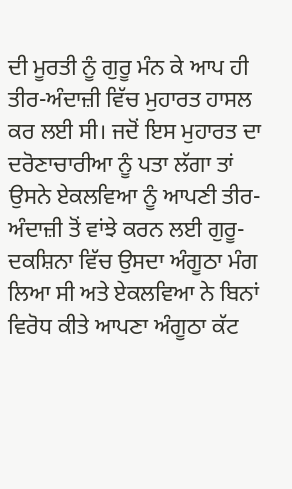ਦੀ ਮੂਰਤੀ ਨੂੰ ਗੁਰੂ ਮੰਨ ਕੇ ਆਪ ਹੀ ਤੀਰ-ਅੰਦਾਜ਼ੀ ਵਿੱਚ ਮੁਹਾਰਤ ਹਾਸਲ ਕਰ ਲਈ ਸੀ। ਜਦੋਂ ਇਸ ਮੁਹਾਰਤ ਦਾ ਦਰੋਣਾਚਾਰੀਆ ਨੂੰ ਪਤਾ ਲੱਗਾ ਤਾਂ ਉਸਨੇ ਏਕਲਵਿਆ ਨੂੰ ਆਪਣੀ ਤੀਰ-ਅੰਦਾਜ਼ੀ ਤੋਂ ਵਾਂਝੇ ਕਰਨ ਲਈ ਗੁਰੂ-ਦਕਸ਼ਿਨਾ ਵਿੱਚ ਉਸਦਾ ਅੰਗੂਠਾ ਮੰਗ ਲਿਆ ਸੀ ਅਤੇ ਏਕਲਵਿਆ ਨੇ ਬਿਨਾਂ ਵਿਰੋਧ ਕੀਤੇ ਆਪਣਾ ਅੰਗੂਠਾ ਕੱਟ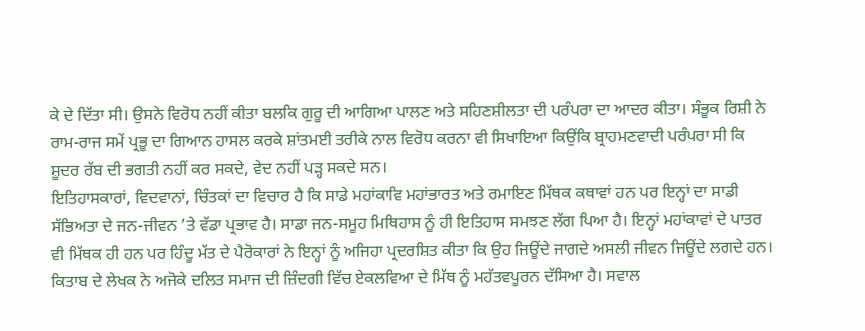ਕੇ ਦੇ ਦਿੱਤਾ ਸੀ। ਉਸਨੇ ਵਿਰੋਧ ਨਹੀਂ ਕੀਤਾ ਬਲਕਿ ਗੁਰੂ ਦੀ ਆਗਿਆ ਪਾਲਣ ਅਤੇ ਸਹਿਣਸ਼ੀਲਤਾ ਦੀ ਪਰੰਪਰਾ ਦਾ ਆਦਰ ਕੀਤਾ। ਸੰਭੂਕ ਰਿਸ਼ੀ ਨੇ ਰਾਮ-ਰਾਜ ਸਮੇਂ ਪ੍ਰਭੂ ਦਾ ਗਿਆਨ ਹਾਸਲ ਕਰਕੇ ਸ਼ਾਂਤਮਈ ਤਰੀਕੇ ਨਾਲ ਵਿਰੋਧ ਕਰਨਾ ਵੀ ਸਿਖਾਇਆ ਕਿਉਂਕਿ ਬ੍ਰਾਹਮਣਵਾਦੀ ਪਰੰਪਰਾ ਸੀ ਕਿ ਸ਼ੂਦਰ ਰੱਬ ਦੀ ਭਗਤੀ ਨਹੀਂ ਕਰ ਸਕਦੇ, ਵੇਦ ਨਹੀਂ ਪੜ੍ਹ ਸਕਦੇ ਸਨ।
ਇਤਿਹਾਸਕਾਰਾਂ, ਵਿਦਵਾਨਾਂ, ਚਿੰਤਕਾਂ ਦਾ ਵਿਚਾਰ ਹੈ ਕਿ ਸਾਡੇ ਮਹਾਂਕਾਵਿ ਮਹਾਂਭਾਰਤ ਅਤੇ ਰਮਾਇਣ ਮਿੱਥਕ ਕਥਾਵਾਂ ਹਨ ਪਰ ਇਨ੍ਹਾਂ ਦਾ ਸਾਡੀ ਸੱਭਿਅਤਾ ਦੇ ਜਨ-ਜੀਵਨ ’ਤੇ ਵੱਡਾ ਪ੍ਰਭਾਵ ਹੈ। ਸਾਡਾ ਜਨ-ਸਮੂਹ ਮਿਥਿਹਾਸ ਨੂੰ ਹੀ ਇਤਿਹਾਸ ਸਮਝਣ ਲੱਗ ਪਿਆ ਹੈ। ਇਨ੍ਹਾਂ ਮਹਾਂਕਾਵਾਂ ਦੇ ਪਾਤਰ ਵੀ ਮਿੱਥਕ ਹੀ ਹਨ ਪਰ ਹਿੰਦੂ ਮੱਤ ਦੇ ਪੈਰੋਕਾਰਾਂ ਨੇ ਇਨ੍ਹਾਂ ਨੂੰ ਅਜਿਹਾ ਪ੍ਰਦਰਸ਼ਿਤ ਕੀਤਾ ਕਿ ਉਹ ਜਿਊਂਦੇ ਜਾਗਦੇ ਅਸਲੀ ਜੀਵਨ ਜਿਊਂਦੇ ਲਗਦੇ ਹਨ। ਕਿਤਾਬ ਦੇ ਲੇਖਕ ਨੇ ਅਜੋਕੇ ਦਲਿਤ ਸਮਾਜ ਦੀ ਜ਼ਿੰਦਗੀ ਵਿੱਚ ਏਕਲਵਿਆ ਦੇ ਮਿੱਥ ਨੂੰ ਮਹੱਤਵਪੂਰਨ ਦੱਸਿਆ ਹੈ। ਸਵਾਲ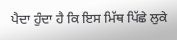ਪੈਦਾ ਹੁੰਦਾ ਹੈ ਕਿ ਇਸ ਮਿੱਥ ਪਿੱਛੇ ਲੁਕੇ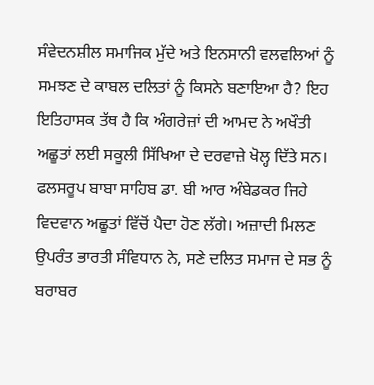ਸੰਵੇਦਨਸ਼ੀਲ ਸਮਾਜਿਕ ਮੁੱਦੇ ਅਤੇ ਇਨਸਾਨੀ ਵਲਵਲਿਆਂ ਨੂੰ ਸਮਝਣ ਦੇ ਕਾਬਲ ਦਲਿਤਾਂ ਨੂੰ ਕਿਸਨੇ ਬਣਾਇਆ ਹੈ? ਇਹ ਇਤਿਹਾਸਕ ਤੱਥ ਹੈ ਕਿ ਅੰਗਰੇਜ਼ਾਂ ਦੀ ਆਮਦ ਨੇ ਅਖੌਤੀ ਅਛੂਤਾਂ ਲਈ ਸਕੂਲੀ ਸਿੱਖਿਆ ਦੇ ਦਰਵਾਜ਼ੇ ਖੋਲ੍ਹ ਦਿੱਤੇ ਸਨ। ਫਲਸਰੂਪ ਬਾਬਾ ਸਾਹਿਬ ਡਾ. ਬੀ ਆਰ ਅੰਬੇਡਕਰ ਜਿਹੇ ਵਿਦਵਾਨ ਅਛੂਤਾਂ ਵਿੱਚੋਂ ਪੈਦਾ ਹੋਣ ਲੱਗੇ। ਅਜ਼ਾਦੀ ਮਿਲਣ ਉਪਰੰਤ ਭਾਰਤੀ ਸੰਵਿਧਾਨ ਨੇ, ਸਣੇ ਦਲਿਤ ਸਮਾਜ ਦੇ ਸਭ ਨੂੰ ਬਰਾਬਰ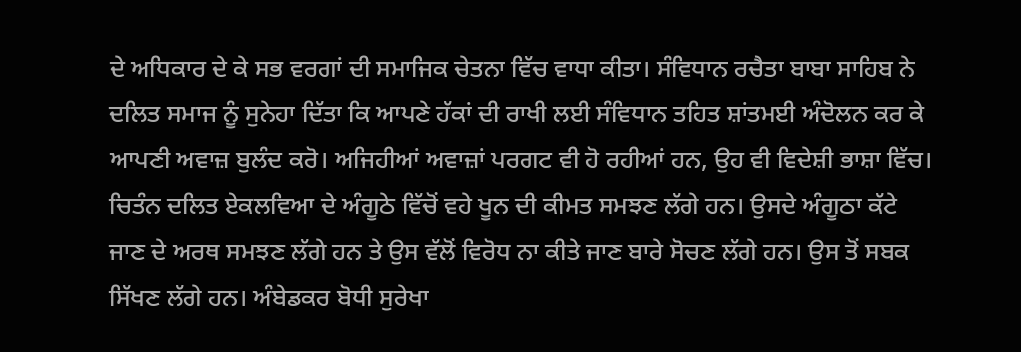ਦੇ ਅਧਿਕਾਰ ਦੇ ਕੇ ਸਭ ਵਰਗਾਂ ਦੀ ਸਮਾਜਿਕ ਚੇਤਨਾ ਵਿੱਚ ਵਾਧਾ ਕੀਤਾ। ਸੰਵਿਧਾਨ ਰਚੈਤਾ ਬਾਬਾ ਸਾਹਿਬ ਨੇ ਦਲਿਤ ਸਮਾਜ ਨੂੰ ਸੁਨੇਹਾ ਦਿੱਤਾ ਕਿ ਆਪਣੇ ਹੱਕਾਂ ਦੀ ਰਾਖੀ ਲਈ ਸੰਵਿਧਾਨ ਤਹਿਤ ਸ਼ਾਂਤਮਈ ਅੰਦੋਲਨ ਕਰ ਕੇ ਆਪਣੀ ਅਵਾਜ਼ ਬੁਲੰਦ ਕਰੋ। ਅਜਿਹੀਆਂ ਅਵਾਜ਼ਾਂ ਪਰਗਟ ਵੀ ਹੋ ਰਹੀਆਂ ਹਨ, ਉਹ ਵੀ ਵਿਦੇਸ਼ੀ ਭਾਸ਼ਾ ਵਿੱਚ।
ਚਿਤੰਨ ਦਲਿਤ ਏਕਲਵਿਆ ਦੇ ਅੰਗੂਠੇ ਵਿੱਚੋਂ ਵਹੇ ਖੂਨ ਦੀ ਕੀਮਤ ਸਮਝਣ ਲੱਗੇ ਹਨ। ਉਸਦੇ ਅੰਗੂਠਾ ਕੱਟੇ ਜਾਣ ਦੇ ਅਰਥ ਸਮਝਣ ਲੱਗੇ ਹਨ ਤੇ ਉਸ ਵੱਲੋਂ ਵਿਰੋਧ ਨਾ ਕੀਤੇ ਜਾਣ ਬਾਰੇ ਸੋਚਣ ਲੱਗੇ ਹਨ। ਉਸ ਤੋਂ ਸਬਕ ਸਿੱਖਣ ਲੱਗੇ ਹਨ। ਅੰਬੇਡਕਰ ਬੋਧੀ ਸੁਰੇਖਾ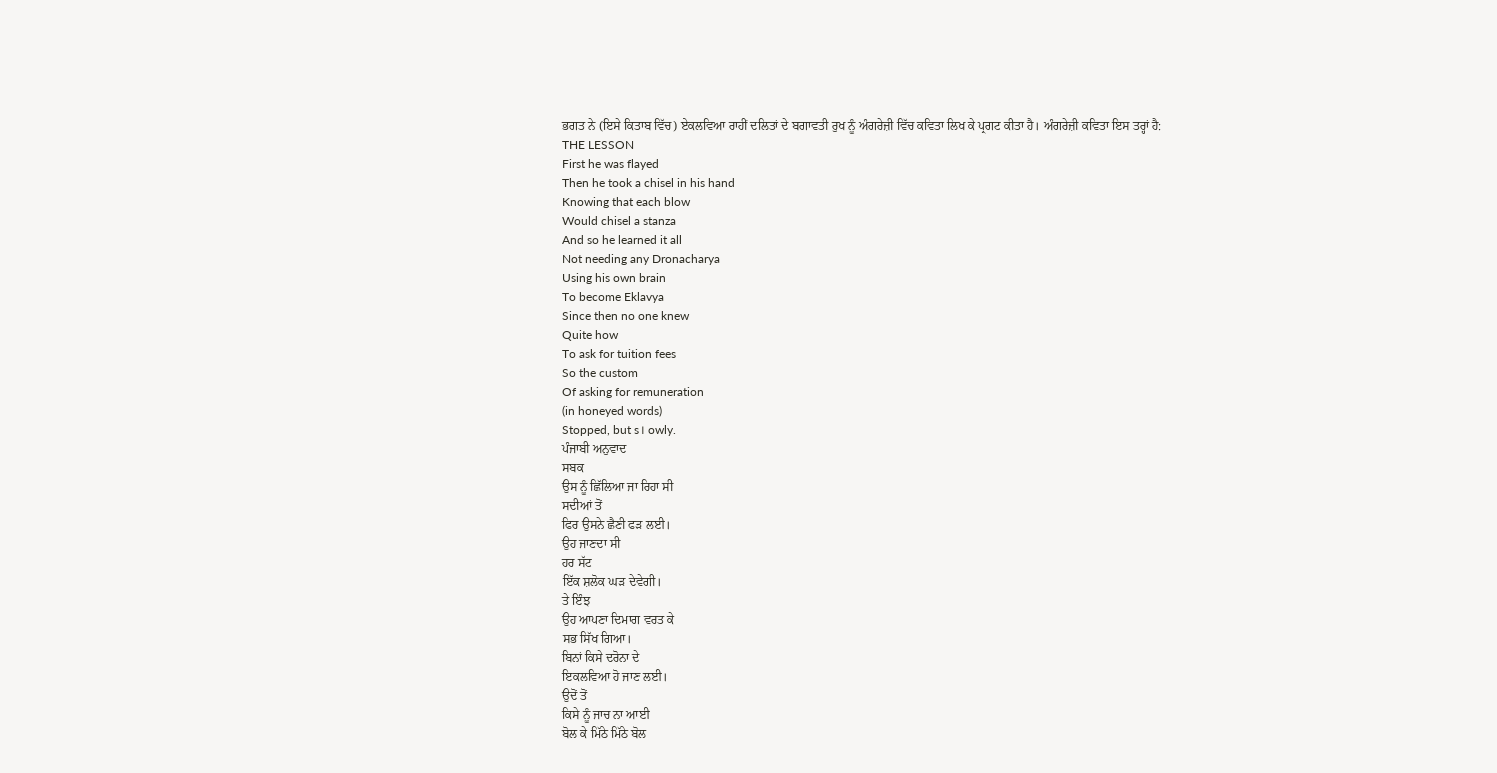ਭਗਤ ਨੇ (ਇਸੇ ਕਿਤਾਬ ਵਿੱਚ) ਏਕਲਵਿਆ ਰਾਹੀਂ ਦਲਿਤਾਂ ਦੇ ਬਗਾਵਤੀ ਰੁਖ ਨੂੰ ਅੰਗਰੇਜ਼ੀ ਵਿੱਚ ਕਵਿਤਾ ਲਿਖ ਕੇ ਪ੍ਰਗਟ ਕੀਤਾ ਹੈ। ਅੰਗਰੇਜ਼ੀ ਕਵਿਤਾ ਇਸ ਤਰ੍ਹਾਂ ਹੈ:
THE LESSON
First he was flayed
Then he took a chisel in his hand
Knowing that each blow
Would chisel a stanza
And so he learned it all
Not needing any Dronacharya
Using his own brain
To become Eklavya
Since then no one knew
Quite how
To ask for tuition fees
So the custom
Of asking for remuneration
(in honeyed words)
Stopped, but s। owly.
ਪੰਜਾਬੀ ਅਨੁਵਾਦ
ਸਬਕ
ਉਸ ਨੂੰ ਛਿੱਲਿਆ ਜਾ ਰਿਹਾ ਸੀ
ਸਦੀਆਂ ਤੋਂ
ਫਿਰ ਉਸਨੇ ਛੈਣੀ ਫੜ ਲਈ।
ਉਹ ਜਾਣਦਾ ਸੀ
ਹਰ ਸੱਟ
ਇੱਕ ਸ਼ਲੋਕ ਘੜ ਦੇਵੇਗੀ।
ਤੇ ਇੰਝ
ਉਹ ਆਪਣਾ ਦਿਮਾਗ ਵਰਤ ਕੇ
ਸਭ ਸਿੱਖ ਗਿਆ।
ਬਿਨਾਂ ਕਿਸੇ ਦਰੋਨਾ ਦੇ
ਇਕਲਵਿਆ ਹੋ ਜਾਣ ਲਈ।
ਉਦੋਂ ਤੋਂ
ਕਿਸੇ ਨੂੰ ਜਾਚ ਨਾ ਆਈ
ਬੋਲ ਕੇ ਮਿੱਠੇ ਮਿੱਠੇ ਬੋਲ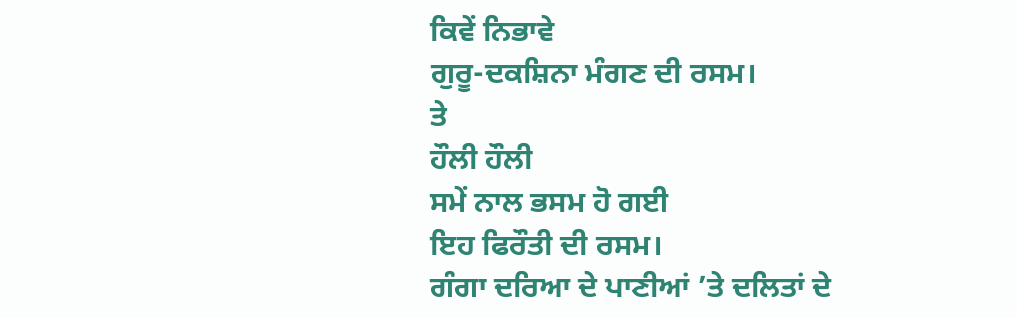ਕਿਵੇਂ ਨਿਭਾਵੇ
ਗੁਰੂ-ਦਕਸ਼ਿਨਾ ਮੰਗਣ ਦੀ ਰਸਮ।
ਤੇ
ਹੌਲੀ ਹੌਲੀ
ਸਮੇਂ ਨਾਲ ਭਸਮ ਹੋ ਗਈ
ਇਹ ਫਿਰੌਤੀ ਦੀ ਰਸਮ।
ਗੰਗਾ ਦਰਿਆ ਦੇ ਪਾਣੀਆਂ ’ਤੇ ਦਲਿਤਾਂ ਦੇ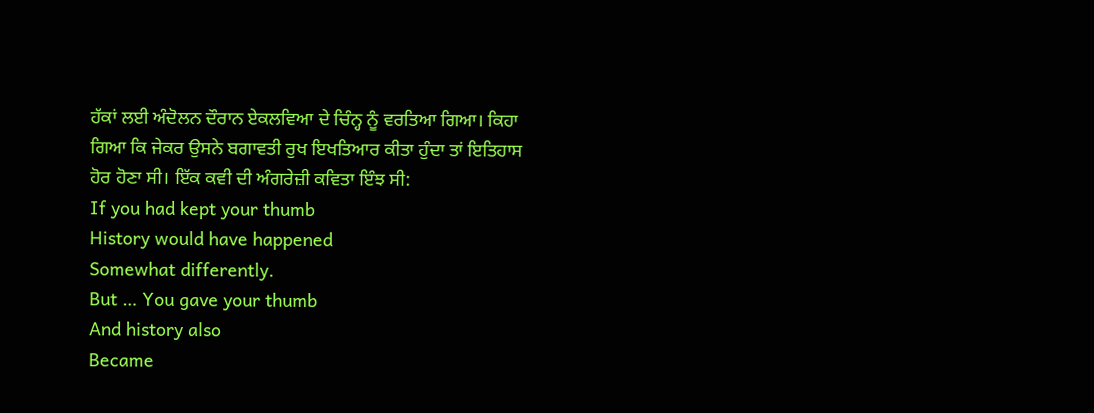ਹੱਕਾਂ ਲਈ ਅੰਦੋਲਨ ਦੌਰਾਨ ਏਕਲਵਿਆ ਦੇ ਚਿੰਨ੍ਹ ਨੂੰ ਵਰਤਿਆ ਗਿਆ। ਕਿਹਾ ਗਿਆ ਕਿ ਜੇਕਰ ਉਸਨੇ ਬਗਾਵਤੀ ਰੁਖ ਇਖਤਿਆਰ ਕੀਤਾ ਹੁੰਦਾ ਤਾਂ ਇਤਿਹਾਸ ਹੋਰ ਹੋਣਾ ਸੀ। ਇੱਕ ਕਵੀ ਦੀ ਅੰਗਰੇਜ਼ੀ ਕਵਿਤਾ ਇੰਝ ਸੀ:
If you had kept your thumb
History would have happened
Somewhat differently.
But … You gave your thumb
And history also
Became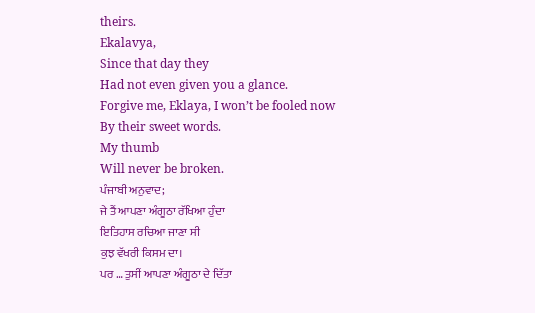theirs.
Ekalavya,
Since that day they
Had not even given you a glance.
Forgive me, Eklaya, I won’t be fooled now
By their sweet words.
My thumb
Will never be broken.
ਪੰਜਾਬੀ ਅਨੁਵਾਦ;
ਜੇ ਤੈਂ ਆਪਣਾ ਅੰਗੂਠਾ ਰੱਖਿਆ ਹੁੰਦਾ
ਇਤਿਹਾਸ ਰਚਿਆ ਜਾਣਾ ਸੀ
ਕੁਝ ਵੱਖਰੀ ਕਿਸਮ ਦਾ।
ਪਰ … ਤੁਸੀਂ ਆਪਣਾ ਅੰਗੂਠਾ ਦੇ ਦਿੱਤਾ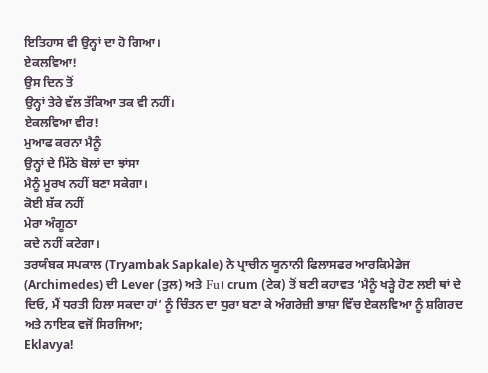ਇਤਿਹਾਸ ਵੀ ਉਨ੍ਹਾਂ ਦਾ ਹੋ ਗਿਆ।
ਏਕਲਵਿਆ!
ਉਸ ਦਿਨ ਤੋਂ
ਉਨ੍ਹਾਂ ਤੇਰੇ ਵੱਲ ਤੱਕਿਆ ਤਕ ਵੀ ਨਹੀਂ।
ਏਕਲਵਿਆ ਵੀਰ!
ਮੁਆਫ ਕਰਨਾ ਮੈਨੂੰ
ਉਨ੍ਹਾਂ ਦੇ ਮਿੱਠੇ ਬੋਲਾਂ ਦਾ ਝਾਂਸਾ
ਮੈਨੂੰ ਮੂਰਖ ਨਹੀਂ ਬਣਾ ਸਕੇਗਾ।
ਕੋਈ ਸ਼ੱਕ ਨਹੀਂ
ਮੇਰਾ ਅੰਗੂਠਾ
ਕਦੇ ਨਹੀਂ ਕਟੇਗਾ।
ਤਰਯੰਬਕ ਸਪਕਾਲ (Tryambak Sapkale) ਨੇ ਪ੍ਰਾਚੀਨ ਯੂਨਾਨੀ ਫਿਲਾਸਫਰ ਆਰਕਿਮੇਡੇਜ (Archimedes) ਦੀ Lever (ਤੁਲ) ਅਤੇ Fu। crum (ਟੇਕ) ਤੋਂ ਬਣੀ ਕਹਾਵਤ ‘ਮੈਨੂੰ ਖੜ੍ਹੇ ਹੋਣ ਲਈ ਥਾਂ ਦੇ ਦਿਓ, ਮੈਂ ਧਰਤੀ ਹਿਲਾ ਸਕਦਾ ਹਾਂ’ ਨੂੰ ਚਿੰਤਨ ਦਾ ਧੁਰਾ ਬਣਾ ਕੇ ਅੰਗਰੇਜ਼ੀ ਭਾਸ਼ਾ ਵਿੱਚ ਏਕਲਵਿਆ ਨੂੰ ਸ਼ਗਿਰਦ ਅਤੇ ਨਾਇਕ ਵਜੋਂ ਸਿਰਜਿਆ;
Eklavya!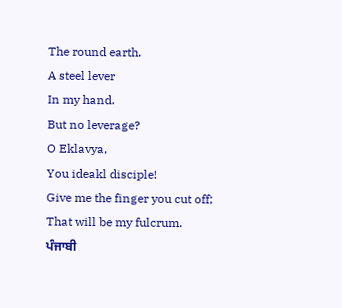The round earth.
A steel lever
In my hand.
But no leverage?
O Eklavya,
You ideakl disciple!
Give me the finger you cut off;
That will be my fulcrum.
ਪੰਜਾਬੀ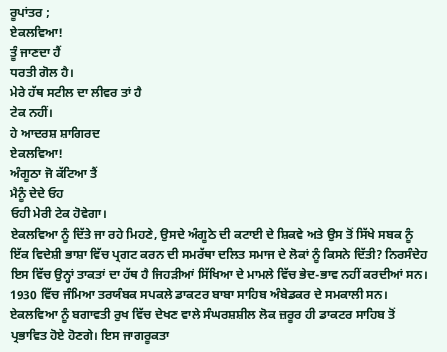ਰੂਪਾਂਤਰ ;
ਏਕਲਵਿਆ!
ਤੂੰ ਜਾਣਦਾ ਹੈਂ
ਧਰਤੀ ਗੋਲ ਹੈ।
ਮੇਰੇ ਹੱਥ ਸਟੀਲ ਦਾ ਲੀਵਰ ਤਾਂ ਹੈ
ਟੇਕ ਨਹੀਂ।
ਹੇ ਆਦਰਸ਼ ਸ਼ਾਗਿਰਦ
ਏਕਲਵਿਆ!
ਅੰਗੂਠਾ ਜੋ ਕੱਟਿਆ ਤੈਂ
ਮੈਨੂੰ ਦੇਦੇ ਓਹ
ਓਹੀ ਮੇਰੀ ਟੇਕ ਹੋਵੇਗਾ।
ਏਕਲਵਿਆ ਨੂੰ ਦਿੱਤੇ ਜਾ ਰਹੇ ਮਿਹਣੇ, ਉਸਦੇ ਅੰਗੂਠੇ ਦੀ ਕਟਾਈ ਦੇ ਸ਼ਿਕਵੇ ਅਤੇ ਉਸ ਤੋਂ ਸਿੱਖੇ ਸਬਕ ਨੂੰ ਇੱਕ ਵਿਦੇਸ਼ੀ ਭਾਸ਼ਾ ਵਿੱਚ ਪ੍ਰਗਟ ਕਰਨ ਦੀ ਸਮਰੱਥਾ ਦਲਿਤ ਸਮਾਜ ਦੇ ਲੋਕਾਂ ਨੂੰ ਕਿਸਨੇ ਦਿੱਤੀ? ਨਿਰਸੰਦੇਹ ਇਸ ਵਿੱਚ ਉਨ੍ਹਾਂ ਤਾਕਤਾਂ ਦਾ ਹੱਥ ਹੈ ਜਿਹੜੀਆਂ ਸਿੱਖਿਆ ਦੇ ਮਾਮਲੇ ਵਿੱਚ ਭੇਦ-ਭਾਵ ਨਹੀਂ ਕਰਦੀਆਂ ਸਨ। 1930 ਵਿੱਚ ਜੰਮਿਆ ਤਰਯੰਬਕ ਸਪਕਲੇ ਡਾਕਟਰ ਬਾਬਾ ਸਾਹਿਬ ਅੰਬੇਡਕਰ ਦੇ ਸਮਕਾਲੀ ਸਨ। ਏਕਲਵਿਆ ਨੂੰ ਬਗਾਵਤੀ ਰੁਖ ਵਿੱਚ ਦੇਖਣ ਵਾਲੇ ਸੰਘਰਸ਼ਸ਼ੀਲ ਲੋਕ ਜ਼ਰੂਰ ਹੀ ਡਾਕਟਰ ਸਾਹਿਬ ਤੋਂ ਪ੍ਰਭਾਵਿਤ ਹੋਏ ਹੋਣਗੇ। ਇਸ ਜਾਗਰੂਕਤਾ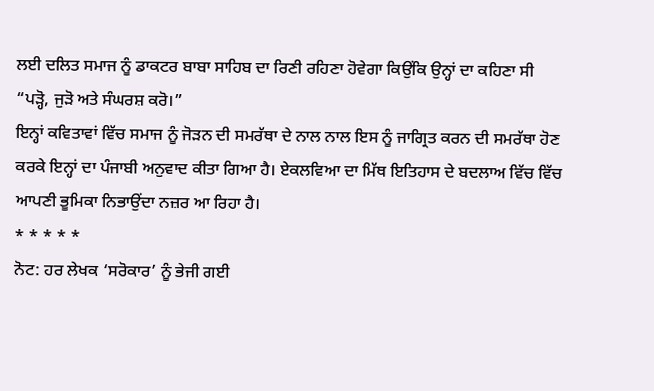ਲਈ ਦਲਿਤ ਸਮਾਜ ਨੂੰ ਡਾਕਟਰ ਬਾਬਾ ਸਾਹਿਬ ਦਾ ਰਿਣੀ ਰਹਿਣਾ ਹੋਵੇਗਾ ਕਿਉਂਕਿ ਉਨ੍ਹਾਂ ਦਾ ਕਹਿਣਾ ਸੀ “ਪੜ੍ਹੋ, ਜੁੜੋ ਅਤੇ ਸੰਘਰਸ਼ ਕਰੋ।”
ਇਨ੍ਹਾਂ ਕਵਿਤਾਵਾਂ ਵਿੱਚ ਸਮਾਜ ਨੂੰ ਜੋੜਨ ਦੀ ਸਮਰੱਥਾ ਦੇ ਨਾਲ ਨਾਲ ਇਸ ਨੂੰ ਜਾਗ੍ਰਿਤ ਕਰਨ ਦੀ ਸਮਰੱਥਾ ਹੋਣ ਕਰਕੇ ਇਨ੍ਹਾਂ ਦਾ ਪੰਜਾਬੀ ਅਨੁਵਾਦ ਕੀਤਾ ਗਿਆ ਹੈ। ਏਕਲਵਿਆ ਦਾ ਮਿੱਥ ਇਤਿਹਾਸ ਦੇ ਬਦਲਾਅ ਵਿੱਚ ਵਿੱਚ ਆਪਣੀ ਭੂਮਿਕਾ ਨਿਭਾਉਂਦਾ ਨਜ਼ਰ ਆ ਰਿਹਾ ਹੈ।
* * * * *
ਨੋਟ: ਹਰ ਲੇਖਕ ‘ਸਰੋਕਾਰ’ ਨੂੰ ਭੇਜੀ ਗਈ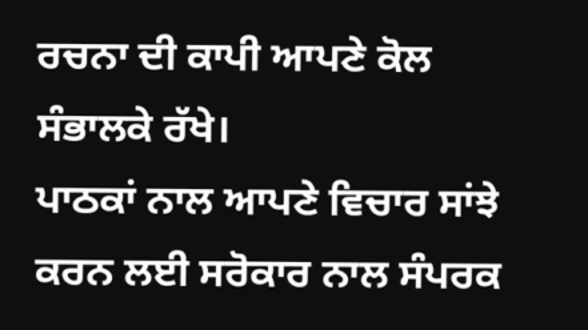ਰਚਨਾ ਦੀ ਕਾਪੀ ਆਪਣੇ ਕੋਲ ਸੰਭਾਲਕੇ ਰੱਖੇ।
ਪਾਠਕਾਂ ਨਾਲ ਆਪਣੇ ਵਿਚਾਰ ਸਾਂਝੇ ਕਰਨ ਲਈ ਸਰੋਕਾਰ ਨਾਲ ਸੰਪਰਕ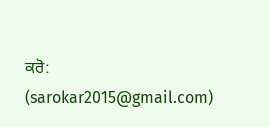ਕਰੋ: (sarokar2015@gmail.com)